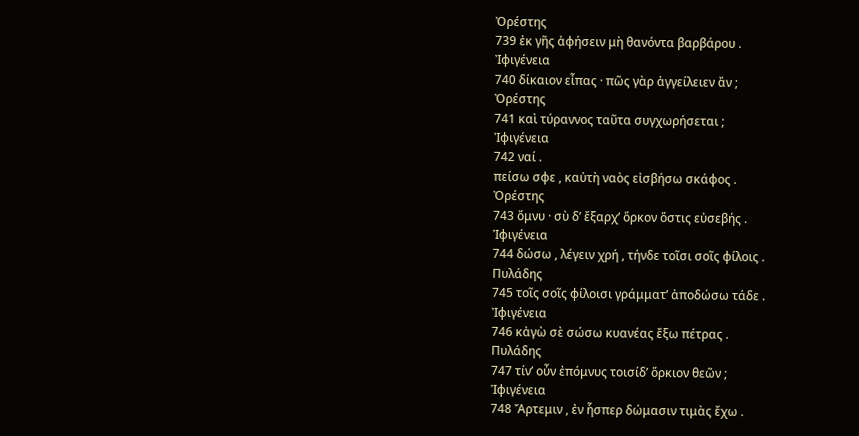Ὀρέστης
739 ἐκ γῆς ἀφήσειν μὴ θανόντα βαρβάρου .
Ἰφιγένεια
740 δίκαιον εἶπας · πῶς γὰρ ἀγγείλειεν ἄν ;
Ὀρέστης
741 καὶ τύραννος ταῦτα συγχωρήσεται ;
Ἰφιγένεια
742 ναί .
πείσω σφε , καὐτὴ ναὸς εἰσβήσω σκάφος .
Ὀρέστης
743 ὄμνυ · σὺ δ’ ἔξαρχ’ ὅρκον ὅστις εὐσεβής .
Ἰφιγένεια
744 δώσω , λέγειν χρή , τήνδε τοῖσι σοῖς φίλοις .
Πυλάδης
745 τοῖς σοῖς φίλοισι γράμματ’ ἀποδώσω τάδε .
Ἰφιγένεια
746 κἀγὼ σὲ σώσω κυανέας ἔξω πέτρας .
Πυλάδης
747 τίν’ οὖν ἐπόμνυς τοισίδ’ ὅρκιον θεῶν ;
Ἰφιγένεια
748 Ἄρτεμιν , ἐν ἧσπερ δώμασιν τιμὰς ἔχω .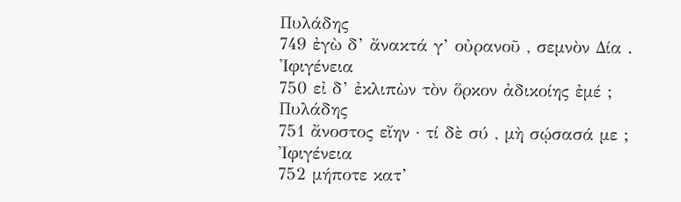Πυλάδης
749 ἐγὼ δ’ ἄνακτά γ’ οὐρανοῦ , σεμνὸν Δία .
Ἰφιγένεια
750 εἰ δ’ ἐκλιπὼν τὸν ὅρκον ἀδικοίης ἐμέ ;
Πυλάδης
751 ἄνοστος εἴην · τί δὲ σύ , μὴ σῴσασά με ;
Ἰφιγένεια
752 μήποτε κατ’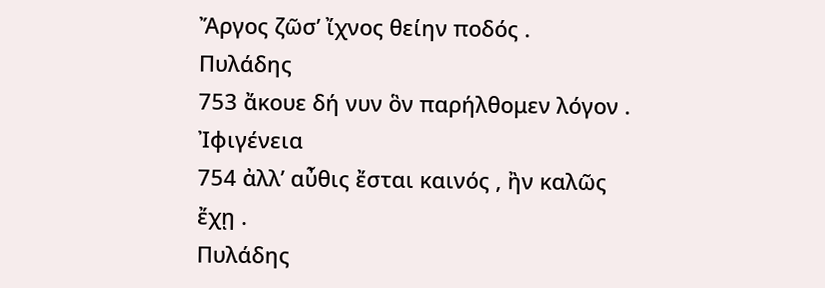Ἄργος ζῶσ’ ἴχνος θείην ποδός .
Πυλάδης
753 ἄκουε δή νυν ὃν παρήλθομεν λόγον .
Ἰφιγένεια
754 ἀλλ’ αὖθις ἔσται καινός , ἢν καλῶς ἔχῃ .
Πυλάδης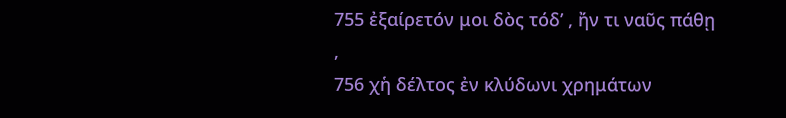755 ἐξαίρετόν μοι δὸς τόδ’ , ἤν τι ναῦς πάθῃ ,
756 χἡ δέλτος ἐν κλύδωνι χρημάτων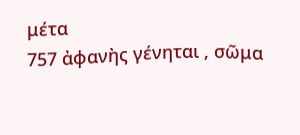μέτα
757 ἀφανὴς γένηται , σῶμα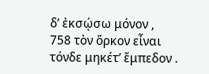δ’ ἐκσῴσω μόνον ,
758 τὸν ὅρκον εἶναι τόνδε μηκέτ’ ἔμπεδον .